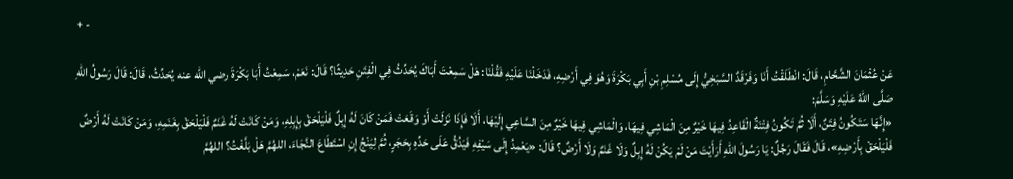+ -

عَنْ عُثْمَانَ الشَّحَّامِ، قَالَ: انْطَلَقْتُ أَنَا وَفَرْقَدٌ السَّبَخِيُّ إِلَى مُسْلِمِ بْنِ أَبِي بَكْرَةَ وَهُوَ فِي أَرْضِهِ، فَدَخَلْنَا عَلَيْهِ فَقُلْنَا: هَلْ سَمِعْتَ أَبَاكَ يُحَدِّثُ فِي الْفِتَنِ حَدِيثًا؟ قَالَ: نَعَمْ، سَمِعْتُ أَبَا بَكْرَةَ رضي الله عنه يُحَدِّثُ، قَالَ: قَالَ رَسُولُ اللهِ صَلَّى اللهُ عَلَيْهِ وَسَلَّمَ:
«إِنَّهَا سَتَكُونُ فِتَنٌ، أَلَا ثُمَّ تَكُونُ فِتْنَةٌ الْقَاعِدُ فِيهَا خَيْرٌ مِنَ الْمَاشِي فِيهَا، وَالْمَاشِي فِيهَا خَيْرٌ مِنَ السَّاعِي إِلَيْهَا، أَلَا فَإِذَا نَزَلَتْ أَوْ وَقَعَتْ فَمَنْ كَانَ لَهُ إِبِلٌ فَلْيَلْحَقْ بِإِبِلِهِ، وَمَنْ كَانَتْ لَهُ غَنَمٌ فَلْيَلْحَقْ بِغَنَمِهِ، وَمَنْ كَانَتْ لَهُ أَرْضٌ فَلْيَلْحَقْ بِأَرْضِهِ»، قَالَ فَقَالَ رَجُلٌ: يَا رَسُولَ اللهِ أَرَأَيْتَ مَنْ لَمْ يَكُنْ لَهُ إِبِلٌ وَلَا غَنَمٌ وَلَا أَرْضٌ؟ قَالَ: «يَعْمِدُ إِلَى سَيْفِهِ فَيَدُقُّ عَلَى حَدِّهِ بِحَجَرٍ، ثُمَّ لِيَنْجُ إِنِ اسْتَطَاعَ النَّجَاءَ، اللهُمَّ هَلْ بَلَّغْتُ؟ اللهُمَّ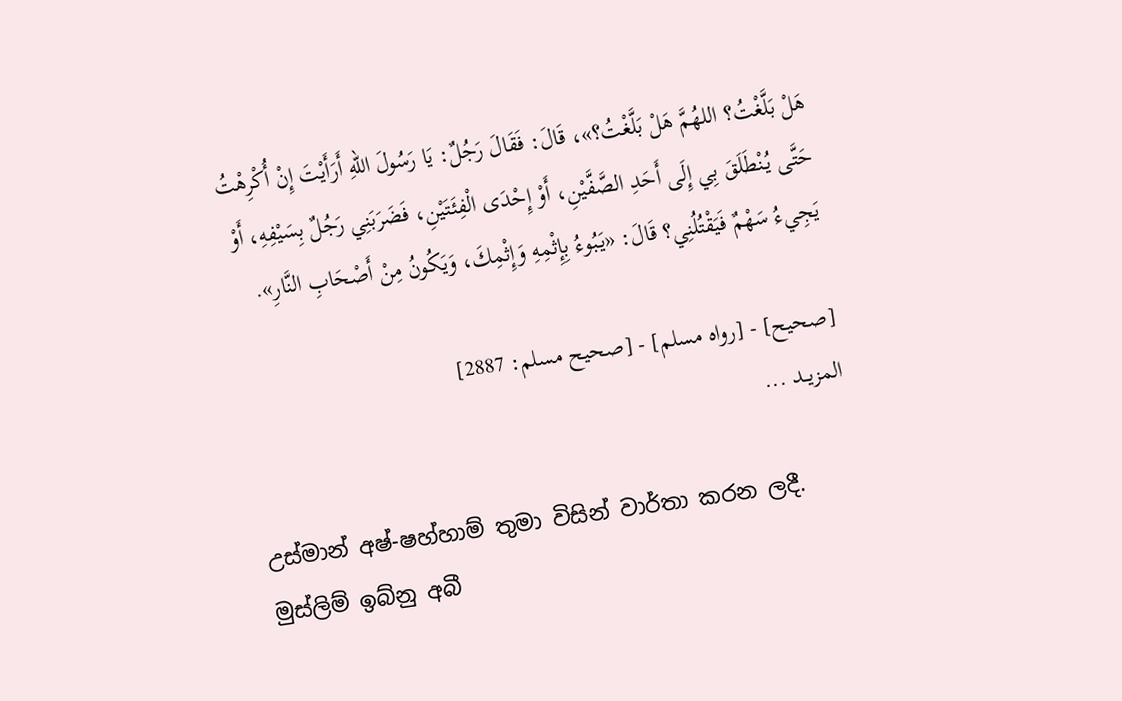هَلْ بَلَّغْتُ؟ اللهُمَّ هَلْ بَلَّغْتُ؟»، قَالَ: فَقَالَ رَجُلٌ: يَا رَسُولَ اللهِ أَرَأَيْتَ إِنْ أُكْرِهْتُ حَتَّى يُنْطَلَقَ بِي إِلَى أَحَدِ الصَّفَّيْنِ، أَوْ إِحْدَى الْفِئَتَيْنِ، فَضَرَبَنِي رَجُلٌ بِسَيْفِهِ، أَوْ يَجِيءُ سَهْمٌ فَيَقْتُلُنِي؟ قَالَ: «يَبُوءُ بِإِثْمِهِ وَإِثْمِكَ، وَيَكُونُ مِنْ أَصْحَابِ النَّارِ».

[صحيح] - [رواه مسلم] - [صحيح مسلم: 2887]
المزيــد ...

උස්මාන් අෂ්-ෂහ්හාම් තුමා විසින් වාර්තා කරන ලදී. මුස්ලිම් ඉබ්නු අබී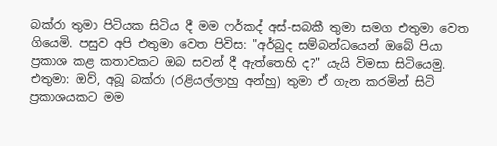බක්රා තුමා පිටියක සිටිය දී මම ෆර්කද් අස්-සබකී තුමා සමග එතුමා වෙත ගියෙමි. පසුව අපි එතුමා වෙත පිවිස: "අර්බුද සම්බන්ධයෙන් ඔබේ පියා ප්‍රකාශ කළ කතාවකට ඔබ සවන් දී ඇත්තෙහි ද?" යැයි විමසා සිටියෙමු. එතුමා: ඔව්, අබූ බක්රා (රළියල්ලාහු අන්හු) තුමා ඒ ගැන කරමින් සිටි ප්‍රකාශයකට මම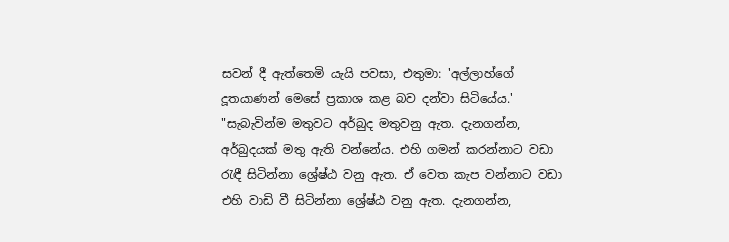සවන් දී ඇත්තෙමි යැයි පවසා, එතුමා: 'අල්ලාහ්ගේ දූතයාණන් මෙසේ ප්‍රකාශ කළ බව දන්වා සිටියේය.'
"සැබැවින්ම මතුවට අර්බුද මතුවනු ඇත. දැනගන්න, අර්බුදයක් මතු ඇති වන්නේය. එහි ගමන් කරන්නාට වඩා රැඳී සිටින්නා ශ්‍රේෂ්ඨ වනු ඇත. ඒ වෙත කැප වන්නාට වඩා එහි වාඩි වී සිටින්නා ශ්‍රේෂ්ඨ වනු ඇත. දැනගන්න,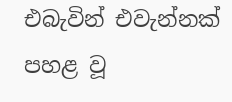එබැවින් එවැන්නක් පහළ වූ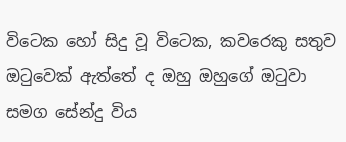විටෙක හෝ සිදු වූ විටෙක, කවරෙකු සතුව ඔටුවෙක් ඇත්තේ ද ඔහු ඔහුගේ ඔටුවා සමග සේන්දු විය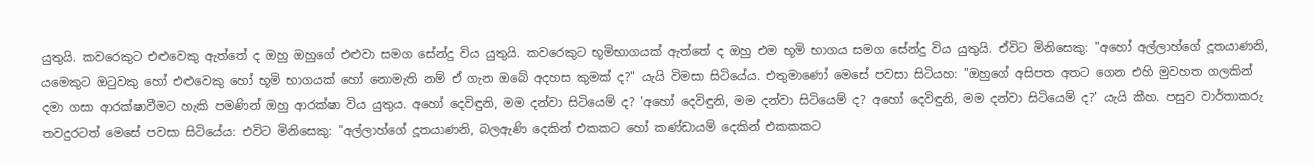යුතුයි. කවරෙකුට එළුවෙකු ඇත්තේ ද ඔහු ඔහුගේ එළුවා සමග සේන්දු විය යුතුයි. කවරෙකුට භූමිභාගයක් ඇත්තේ ද ඔහු එම භූමි භාගය සමග සේන්දු විය යුතුයි. ඒවිට මිනිසෙකු: "අහෝ අල්ලාහ්ගේ දූතයාණනි, යමෙකුට ඔටුවකු හෝ එළුවෙකු හෝ භූමි භාගයක් හෝ නොමැති නම් ඒ ගැන ඔබේ අදහස කුමක් ද?" යැයි විමසා සිටියේය. එතුමාණෝ මෙසේ පවසා සිටියහ: "ඔහුගේ අසිපත අතට ගෙන එහි මුවහත ගලකින් දමා ගසා ආරක්ෂාවීමට හැකි පමණින් ඔහු ආරක්ෂා විය යුතුය. අහෝ දෙවිඳුනි, මම දන්වා සිටියෙම් ද? 'අහෝ දෙවිඳුනි, මම දන්වා සිටියෙම් ද? අහෝ දෙවිඳුනි, මම දන්වා සිටියෙම් ද?' යැයි කීහ. පසුව වාර්තාකරු තවදුරටත් මෙසේ පවසා සිටියේය: එවිට මිනිසෙකු: "අල්ලාහ්ගේ දූතයාණනි, බලඇණි දෙකින් එකකට හෝ කණ්ඩායම් දෙකින් එකකකට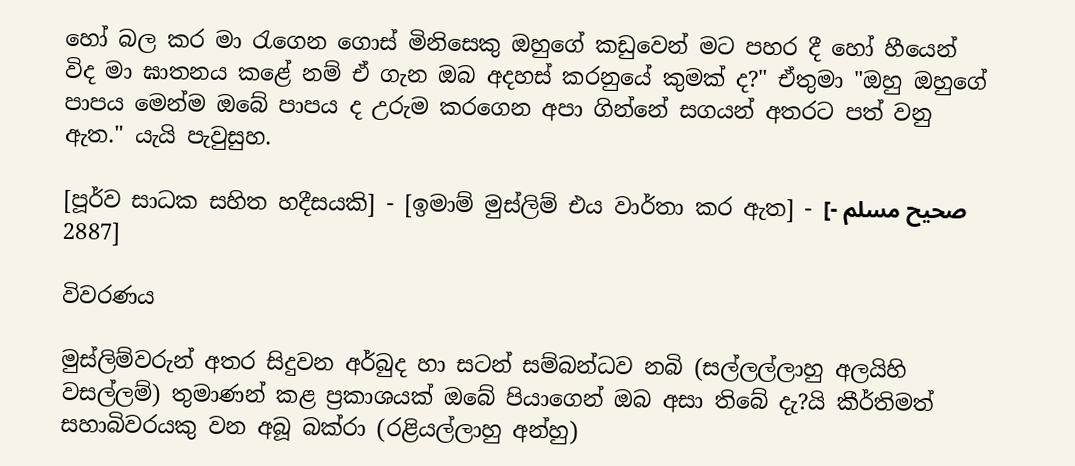හෝ බල කර මා රැගෙන ගොස් මිනිසෙකු ඔහුගේ කඩුවෙන් මට පහර දී හෝ හීයෙන් විද මා ඝාතනය කළේ නම් ඒ ගැන ඔබ අදහස් කරනුයේ කුමක් ද?" ඒතුමා "ඔහු ඔහුගේ පාපය මෙන්ම ඔබේ පාපය ද උරුම කරගෙන අපා ගින්නේ සගයන් අතරට පත් වනු ඇත." යැයි පැවුසුහ.

[පූර්ව සාධක සහිත හදීසයකි] - [ඉමාම් මුස්ලිම් එය වාර්තා කර ඇත] - [صحيح مسلم - 2887]

විවරණය

මුස්ලිම්වරුන් අතර සිදුවන අර්බුද හා සටන් සම්බන්ධව නබි (සල්ලල්ලාහු අලයිහි වසල්ලම්) තුමාණන් කළ ප්‍රකාශයක් ඔබේ පියාගෙන් ඔබ අසා තිබේ දැ?යි කීර්තිමත් සහාබිවරයකු වන අබූ බක්රා (රළියල්ලාහු අන්හු)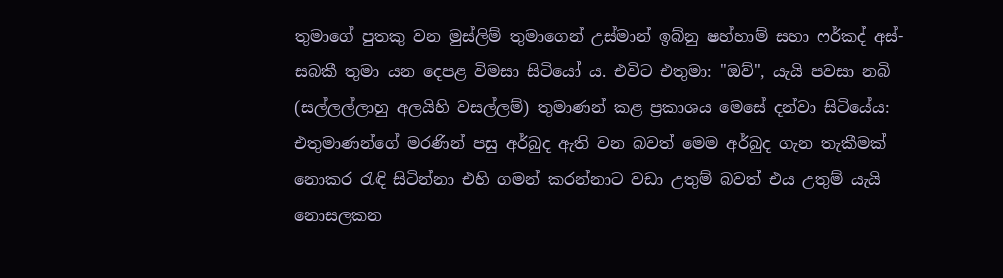තුමාගේ පුතකු වන මුස්ලිම් තුමාගෙන් උස්මාන් ඉබ්නු ෂහ්හාම් සහා ෆර්කද් අස්-සබකී තුමා යන දෙපළ විමසා සිටියෝ ය. එවිට එතුමා: "ඔව්", යැයි පවසා නබි (සල්ලල්ලාහු අලයිහි වසල්ලම්) තුමාණන් කළ ප්‍රකාශය මෙසේ දන්වා සිටියේය: එතුමාණන්ගේ මරණින් පසු අර්බුද ඇති වන බවත් මෙම අර්බුද ගැන තැකීමක් නොකර රැඳි සිටින්නා එහි ගමන් කරන්නාට වඩා උතුම් බවත් එය උතුම් යැයි නොසලකන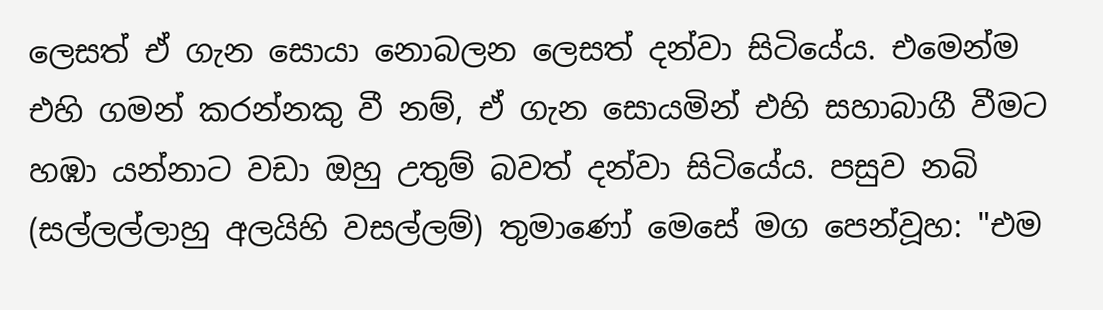ලෙසත් ඒ ගැන සොයා නොබලන ලෙසත් දන්වා සිටියේය. එමෙන්ම එහි ගමන් කරන්නකු වී නම්, ඒ ගැන සොයමින් එහි සහාබාගී වීමට හඹා යන්නාට වඩා ඔහු උතුම් බවත් දන්වා සිටියේය. පසුව නබි (සල්ලල්ලාහු අලයිහි වසල්ලම්) තුමාණෝ මෙසේ මග පෙන්වූහ: "එම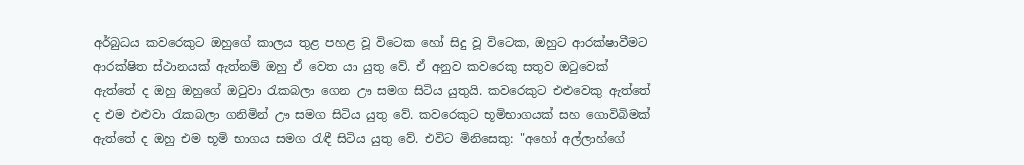අර්බුධය කවරෙකුට ඔහුගේ කාලය තුළ පහළ වූ විටෙක හෝ සිදු වූ විටෙක, ඔහුට ආරක්ෂාවීමට ආරක්ෂිත ස්ථානයක් ඇත්නම් ඔහු ඒ වෙත යා යුතු වේ. ඒ අනුව කවරෙකු සතුව ඔටුවෙක් ඇත්තේ ද ඔහු ඔහුගේ ඔටුවා රැකබලා ගෙන ඌ සමග සිටිය යුතුයි. කවරෙකුට එළුවෙකු ඇත්තේ ද එම එළුවා රැකබලා ගනිමින් ඌ සමග සිටිය යුතු වේ. කවරෙකුට භූමිභාගයක් සහ ගොවිබිමක් ඇත්තේ ද ඔහු එම භූමි භාගය සමග රැඳී සිටිය යුතු වේ. එවිට මිනිසෙකු: "අහෝ අල්ලාහ්ගේ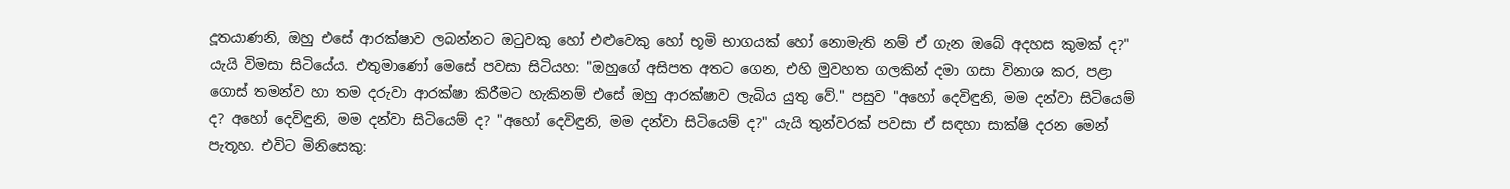දූතයාණනි, ඔහු එසේ ආරක්ෂාව ලබන්නට ඔටුවකු හෝ එළුවෙකු හෝ භූමි භාගයක් හෝ නොමැති නම් ඒ ගැන ඔබේ අදහස කුමක් ද?" යැයි විමසා සිටියේය. එතුමාණෝ මෙසේ පවසා සිටියහ: "ඔහුගේ අසිපත අතට ගෙන, එහි මුවහත ගලකින් දමා ගසා විනාශ කර, පළා ගොස් තමන්ව හා තම දරුවා ආරක්ෂා කිරීමට හැකිනම් එසේ ඔහු ආරක්ෂාව ලැබිය යුතු වේ." පසුව "අහෝ දෙවිඳුනි, මම දන්වා සිටියෙම් ද? අහෝ දෙවිඳුනි, මම දන්වා සිටියෙම් ද? "අහෝ දෙවිඳුනි, මම දන්වා සිටියෙම් ද?" යැයි තුන්වරක් පවසා ඒ සඳහා සාක්ෂි දරන මෙන් පැතූහ. එවිට මිනිසෙකු: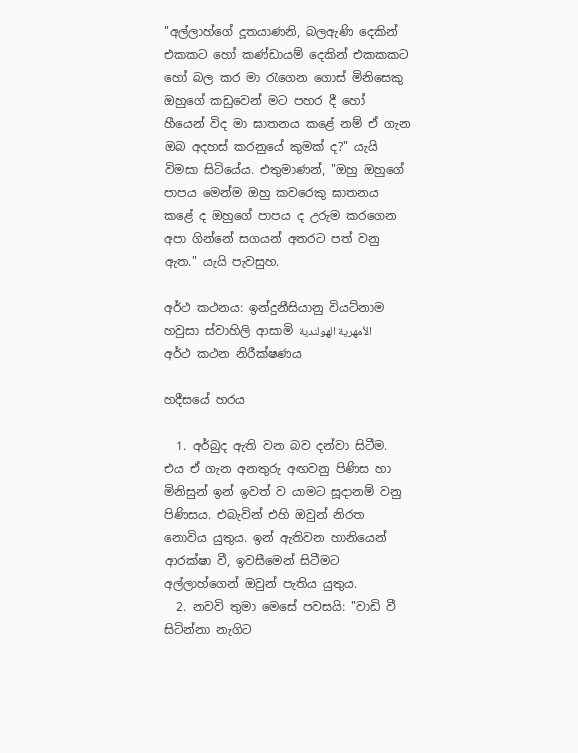"අල්ලාහ්ගේ දූතයාණනි, බලඇණි දෙකින් එකකට හෝ කණ්ඩායම් දෙකින් එකකකට හෝ බල කර මා රැගෙන ගොස් මිනිසෙකු ඔහුගේ කඩුවෙන් මට පහර දී හෝ හීයෙන් විද මා ඝාතනය කළේ නම් ඒ ගැන ඔබ අදහස් කරනුයේ කුමක් ද?" යැයි විමසා සිටියේය. එතුමාණන්, "ඔහු ඔහුගේ පාපය මෙන්ම ඔහු කවරෙකු ඝාතනය කළේ ද ඔහුගේ පාපය ද උරුම කරගෙන අපා ගින්නේ සගයන් අතරට පත් වනු ඇත." යැයි පැවසුහ.

අර්ථ කථනය: ඉන්දුනීසියානු වියට්නාම හවුසා ස්වාහිලි ආසාමි الأمهرية الهولندية
අර්ථ කථන නිරීක්ෂණය

හදීසයේ හරය

  1. අර්බුද ඇති වන බව දන්වා සිටීම. එය ඒ ගැන අනතුරු අඟවනු පිණිස හා මිනිසුන් ඉන් ඉවත් ව යාමට සූදානම් වනු පිණිසය. එබැවින් එහි ඔවුන් නිරත නොවිය යුතුය. ඉන් ඇතිවන හානියෙන් ආරක්ෂා වී, ඉවසීමෙන් සිටීමට අල්ලාහ්ගෙන් ඔවුන් පැතිය යුතුය.
  2. නවවි තුමා මෙසේ පවසයි: "වාඩි වී සිටින්නා නැගිට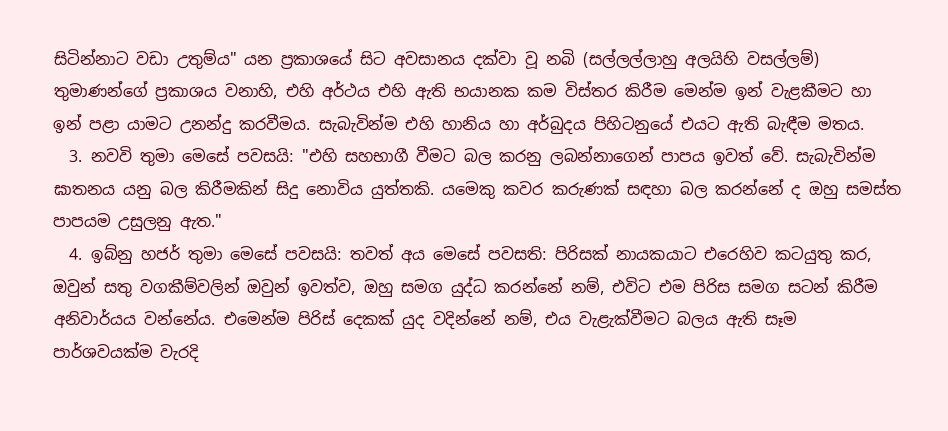සිටින්නාට වඩා උතුම්ය" යන ප්‍රකාශයේ සිට අවසානය දක්වා වූ නබි (සල්ලල්ලාහු අලයිහි වසල්ලම්) තුමාණන්ගේ ප්‍රකාශය වනාහි, එහි අර්ථය එහි ඇති භයානක කම විස්තර කිරීම මෙන්ම ඉන් වැළකීමට හා ඉන් පළා යාමට උනන්දු කරවීමය. සැබැවින්ම එහි හානිය හා අර්බුදය පිහිටනුයේ එයට ඇති බැඳීම මතය.
  3. නවවි තුමා මෙසේ පවසයි: "එහි සහභාගී වීමට බල කරනු ලබන්නාගෙන් පාපය ඉවත් වේ. සැබැවින්ම ඝාතනය යනු බල කිරීමකින් සිදු නොවිය යුත්තකි. යමෙකු කවර කරුණක් සඳහා බල කරන්නේ ද ඔහු සමස්ත පාපයම උසුලනු ඇත."
  4. ඉබ්නු හජර් තුමා මෙසේ පවසයි: තවත් අය‌ මෙසේ පවසති: පිරිසක් නායකයාට එරෙහිව කටයුතු කර, ඔවුන් සතු වගකීම්වලින් ඔවුන් ඉවත්ව, ඔහු සමග යුද්ධ කරන්නේ නම්, එවිට එම පිරිස සමග සටන් කිරීම අනිවාර්යය වන්නේය. එමෙන්ම පිරිස් දෙකක් යුද වදින්නේ නම්, එය වැළැක්වීමට බලය ඇති සෑම පාර්ශවයක්ම වැරදි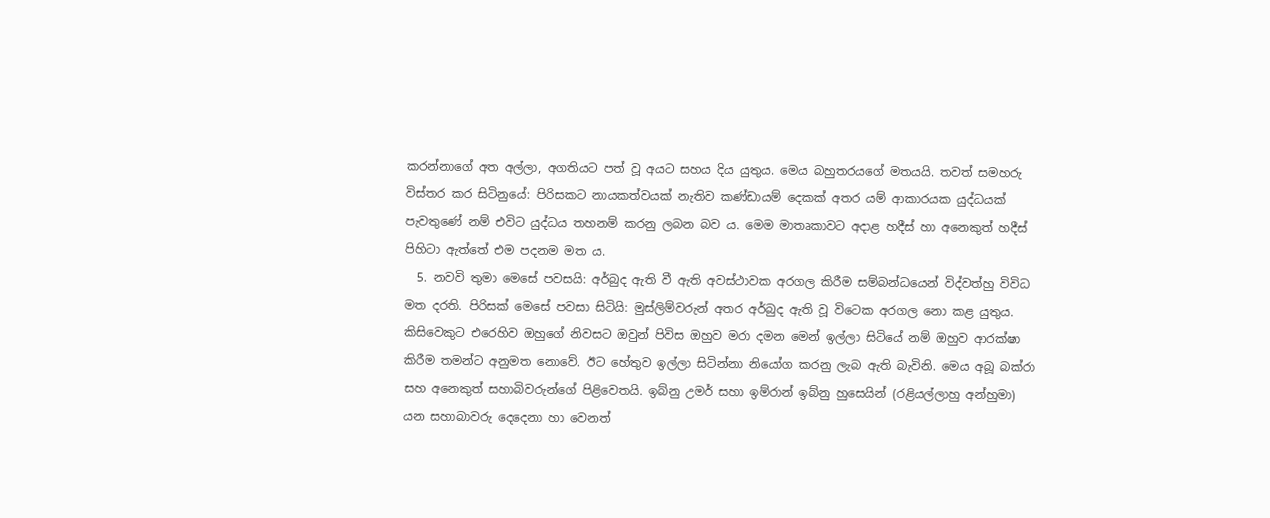කරන්නාගේ අත අල්ලා, අගතියට පත් වූ අයට සහය දිය යුතුය. මෙය බහුතරයගේ මතයයි. තවත් සමහරු විස්තර කර සිටිනුයේ: පිරිසකට නායකත්වයක් නැතිව කණ්ඩායම් දෙකක් අතර යම් ආකාරයක යුද්ධයක් පැවතුණේ නම් එවිට යුද්ධය තහනම් කරනු ලබන බව ය. මෙම මාතෘකාවට අදාළ හදීස් හා අනෙකුත් හදීස් පිහිටා ඇත්තේ එම පදනම මත ය.
  5. නවවි තුමා මෙසේ පවසයි: අර්බුද ඇති වී ඇති අවස්ථාවක අරගල කිරීම සම්බන්ධයෙන් විද්වත්හු විවිධ මත දරති. පිරිසක් මෙසේ පවසා සිටියි: මුස්ලිම්වරුන් අතර අර්බුද ඇති වූ විටෙක අරගල නො කළ යුතුය. කිසිවෙකුට එරෙහිව ඔහුගේ නිවසට ඔවුන් පිවිස ඔහුව මරා දමන මෙන් ඉල්ලා සිටියේ නම් ඔහුව ආරක්ෂා කිරීම තමන්ට අනුමත නොවේ. ඊට හේතුව ඉල්ලා සිටින්නා නියෝග කරනු ලැබ ඇති බැවිනි. මෙය අබූ බක්රා සහ අනෙකුත් සහාබිවරුන්ගේ පිළිවෙතයි. ඉබ්නු උමර් සහා ඉම්රාන් ඉබ්නු හුසෙයින් (රළියල්ලාහු අන්හුමා) යන සහාබාවරු දෙදෙනා හා වෙනත්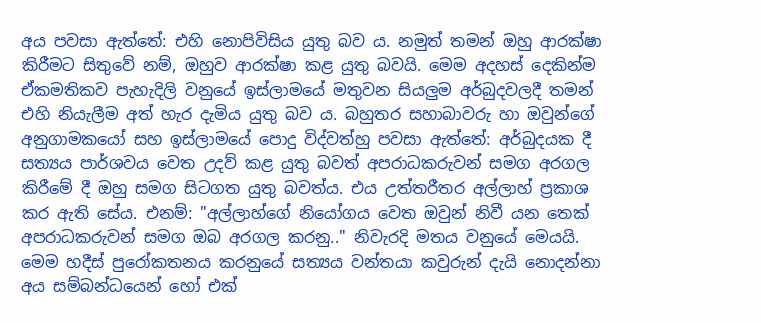අය පවසා ඇත්තේ: එහි නොපිවිසිය යුතු බව ය. නමුත් තමන් ඔහු ආරක්ෂා කිරීමට සිතුවේ නම්, ඔහුව ආරක්ෂා කළ යුතු බවයි. මෙම අදහස් දෙකින්ම ඒකමතිකව පැහැදිලි වනුයේ ඉස්ලාමයේ මතුවන සියලුම අර්බුදවලදී තමන් එහි නියැලීම අත් හැර දැමිය යුතු බව ය. බහුතර සහාබාවරු හා ඔවුන්ගේ අනුගාමකයෝ සහ ඉස්ලාමයේ පොදු විද්වත්හු පවසා ඇත්තේ: අර්බුදයක දී සත්‍යය පාර්ශවය වෙත උදව් කළ යුතු බවත් අපරාධකරුවන් සමග අරගල කිරීමේ දී ඔහු සමග සිටගත යුතු බවත්ය. එය උත්තරීතර අල්ලාහ් ප්‍රකාශ කර ඇති සේය. එනම්: "අල්ලාහ්ගේ නියෝගය වෙත ඔවුන් නිවී යන තෙක් අපරාධකරුවන් සමග ඔබ අරගල කරනු.." නිවැරදි මතය වනුයේ මෙයයි. මෙම හදීස් පුරෝකතනය කරනුයේ සත්‍යය වන්තයා කවුරුන් දැයි නොදන්නා අය සම්බන්ධයෙන් හෝ එක්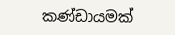කණ්ඩායමක්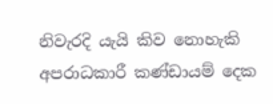නිවැරදි යැයි කිව නොහැකි අපරාධකාරී කණ්ඩායම් දෙක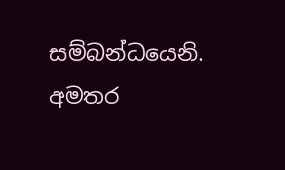සම්බන්ධයෙනි.
අමතර